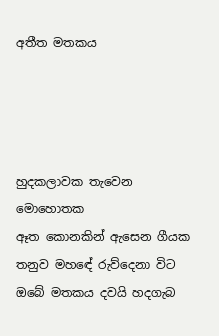අතීත මතකය




හුදකලාවක තැවෙන මොහොතක
ඈත කොනකින් ඇසෙන ගීයක
තනුව මහඳේ රුව්දෙනා විට
ඔබේ මතකය දවයි හදගැබ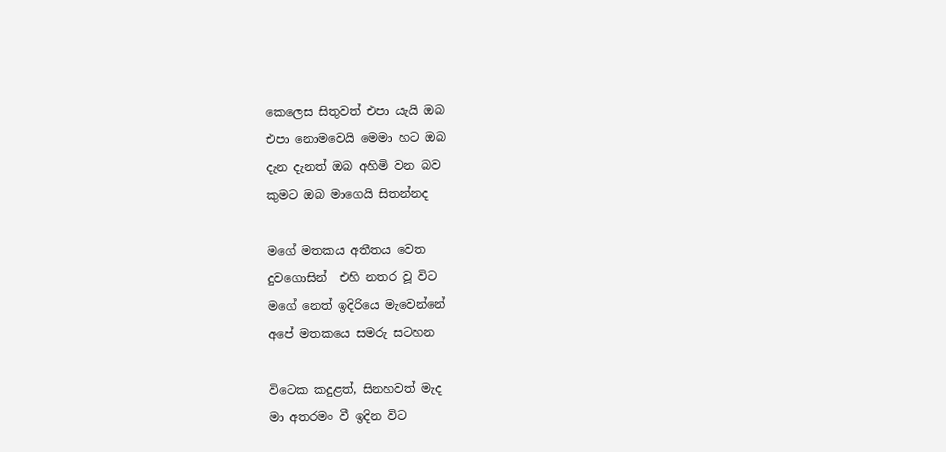කෙලෙස සිතුවත් එපා යැයි ඔබ
එපා නොමවෙයි මෙමා හට ඔබ
දැන දැනත් ඔබ අහිමි වන බව
කුමට ඔබ මාගෙයි සිතන්නද

මගේ මතකය අතීතය වෙත
දුවගොසින්  එහි නතර වූ විට
මගේ නෙත් ඉදිරියෙ මැවෙන්නේ
අපේ මතකයෙ සමරු සටහන

විටෙක කදුළත්, සිනහවත් මැද
මා අතරමං වී ඉදින විට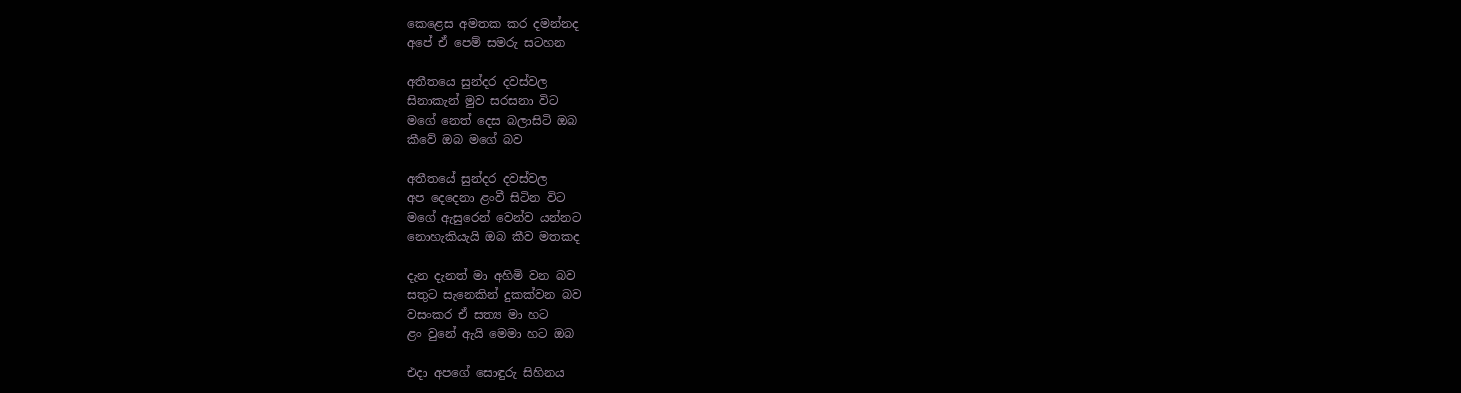කෙළෙස අමතක කර දමන්නද
අපේ ඒ පෙම් සමරු සටහන

අතීතයෙ සුන්දර දවස්වල
සිනාකැන් මුව සරසනා විට
මගේ නෙත් දෙස බලාසිටි ඔබ
කීවේ ඔබ මගේ බව

අතීතයේ සුන්දර දවස්වල
අප දෙදෙනා ළංවී සිටින විට
මගේ ඇසුරෙන් වෙන්ව යන්නට
නොහැකියැයි ඔබ කීව මතකද

දැන දැනත් මා අහිමි වන බව
සතුට සැනෙකින් දුකක්වන බව
වසංකර ඒ සත්‍ය මා හට
ළං වුනේ ඇයි මෙමා හට ඔබ

එදා අපගේ සොඳුරු සිහිනය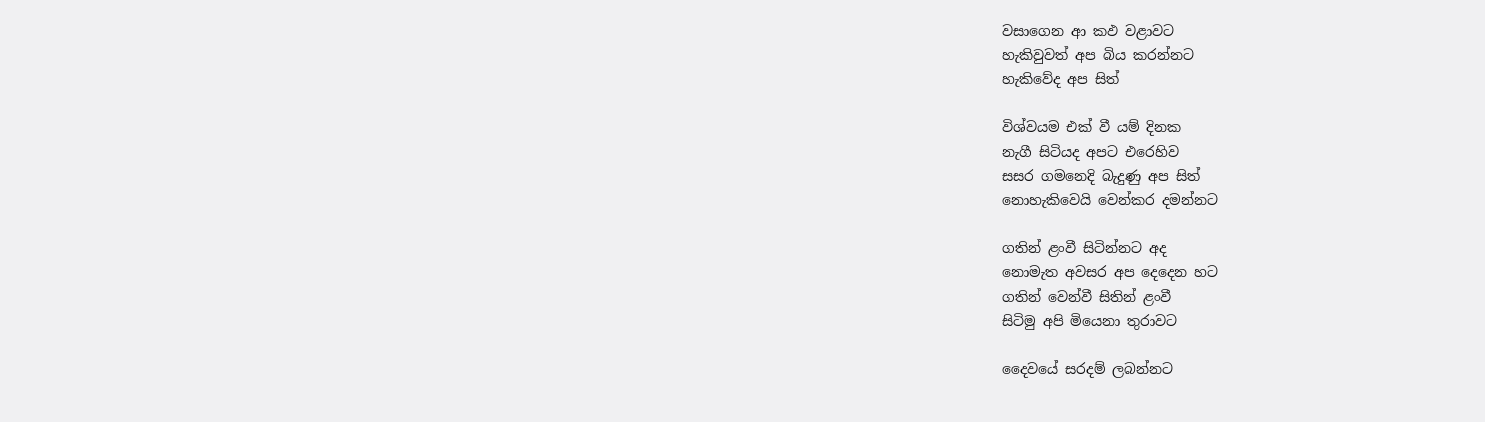වසාගෙන ආ කඵ වළාවට
හැකිවුවත් අප බිය කරන්නට
හැකිවේද අප සිත්

විශ්වයම එක් වී යම් දිනක
නැගී සිටියද අපට එරෙහිව
සසර ගමනෙදි බැදුණු අප සිත්
නොහැකිවෙයි වෙන්කර දමන්නට

ගතින් ළංවී සිටින්නට අද
නොමැත අවසර අප දෙදෙන හට
ගතින් වෙන්වී සිතින් ළංවී
සිටිමු අපි මියෙනා තුරාවට

දෛවයේ සරදම් ලබන්නට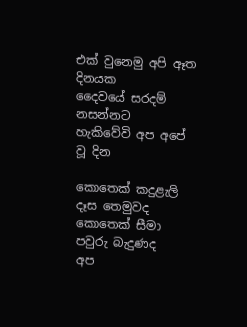එක් වුනෙමු අපි ඈත දිනයක
දෛවයේ සරදම් නසන්නට
හැකිවේවි අප අපේ වූ දින

කොතෙක් කදුළැලි දෑස තෙමුවද
කොතෙක් සීමා පවුරු බැදුණද
අප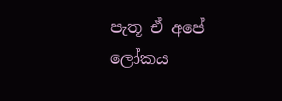පැතූ ඒ අපේ ලෝකය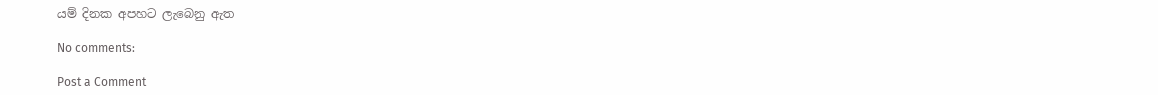යම් දිනක අපහට ලැබෙනු ඇත

No comments:

Post a Comment